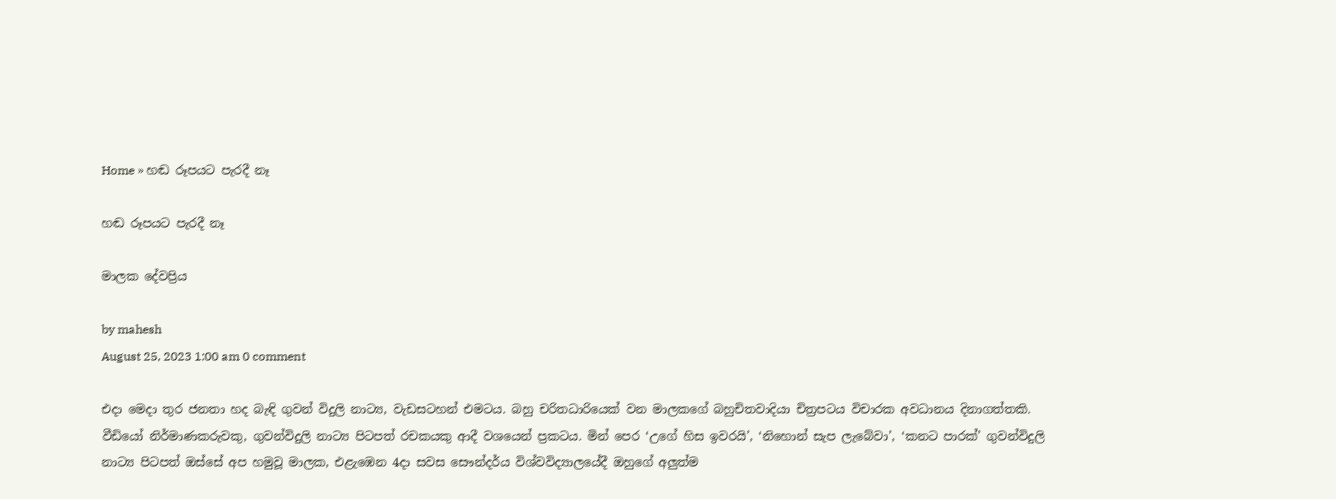Home » හඬ රූපයට පැරදී නෑ

හඬ රූපයට පැරදී නෑ

මාලක දේවප්‍රිය

by mahesh
August 25, 2023 1:00 am 0 comment

එදා මෙදා තුර ජනතා හද බැඳි ගුවන් විදුලි නාට්‍ය, වැඩසටහන් එමටය. බහු චරිතධාරියෙක් වන මාලකගේ බහුචිතවාදියා චිත්‍රපටය විචාරක අවධානය දිනාගත්තකි. වීඩියෝ නිර්මාණකරුවකු, ගුවන්විදුලි නාට්‍ය පිටපත් රචකයකු ආදී වශයෙන් ප්‍රකටය. මින් පෙර ‘උගේ හිස ඉවරයි’, ‘නිහොන් සැප ලැබේවා’, ‘කනට පාරක්’ ගුවන්විදුලි නාට්‍ය පිටපත් ඔස්සේ අප හමුවූ මාලක, එළැඹෙන 4දා සවස සෞන්දර්ය විශ්වවිද්‍යාලයේදී ඔහුගේ අලුත්ම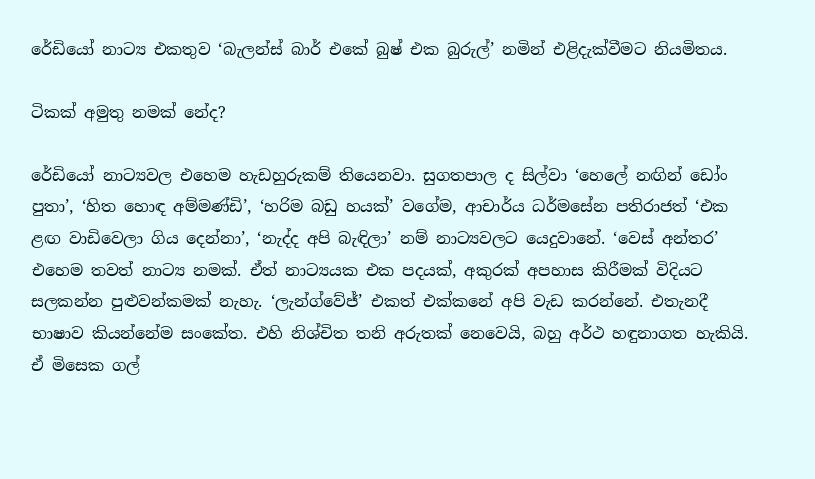රේඩියෝ නාට්‍ය එකතුව ‘බැලන්ස් බාර් එකේ බුෂ් එක බුරුල්’ නමින් එළිදැක්වීමට නියමිතය.

ටිකක් අමුතු නමක් නේද?

රේඩියෝ නාට්‍යවල එහෙම හැඩහුරුකම් තියෙනවා. සුගතපාල ද සිල්වා ‘හෙලේ නඟින් ඩෝං පුතා’, ‘හිත හොඳ අම්මණ්ඩි’, ‘හරිම බඩු හයක්’ වගේම, ආචාර්ය ධර්මසේන පතිරාජත් ‘එක ළඟ වාඩිවෙලා ගිය දෙන්නා’, ‘නැද්ද අපි බැඳිලා’ නම් නාට්‍යවලට යෙදුවානේ. ‘වෙස් අන්තර’ එහෙම තවත් නාට්‍ය නමක්. ඒත් නාට්‍යයක එක පදයක්, අකුරක් අපහාස කිරීමක් විදියට සලකන්න පුළුවන්කමක් නැහැ. ‘ලැන්ග්වේජ්’ එකත් එක්කනේ අපි වැඩ කරන්නේ. එතැනදී භාෂාව කියන්නේම සංකේත. එහි නිශ්චිත තනි අරුතක් නෙවෙයි, බහු අර්ථ හඳුනාගත හැකියි. ඒ මිසෙක ගල්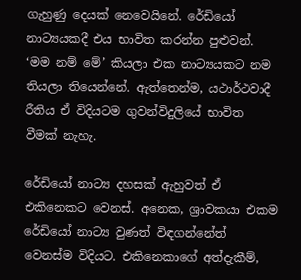ගැහුණු දෙයක් නෙවෙයිනේ. රේඩියෝ නාට්‍යයකදී එය භාවිත කරන්න පුළුවන්. ‘මම නම් මේ’ කියලා එක නාට්‍යයකට නම තියලා තියෙන්නේ. ඇත්තෙන්ම, යථාර්ථවාදී රීතිය ඒ විදියටම ගුවන්විදුලියේ භාවිත වීමක් නැහැ.

රේඩියෝ නාට්‍ය දහසක් ඇහුවත් ඒ එකිනෙකට වෙනස්. අනෙක, ශ්‍රාවකයා එකම රේඩියෝ නාට්‍ය වුණත් විඳගන්නේත් වෙනස්ම විදියට. එකිනෙකාගේ අත්දැකීම්,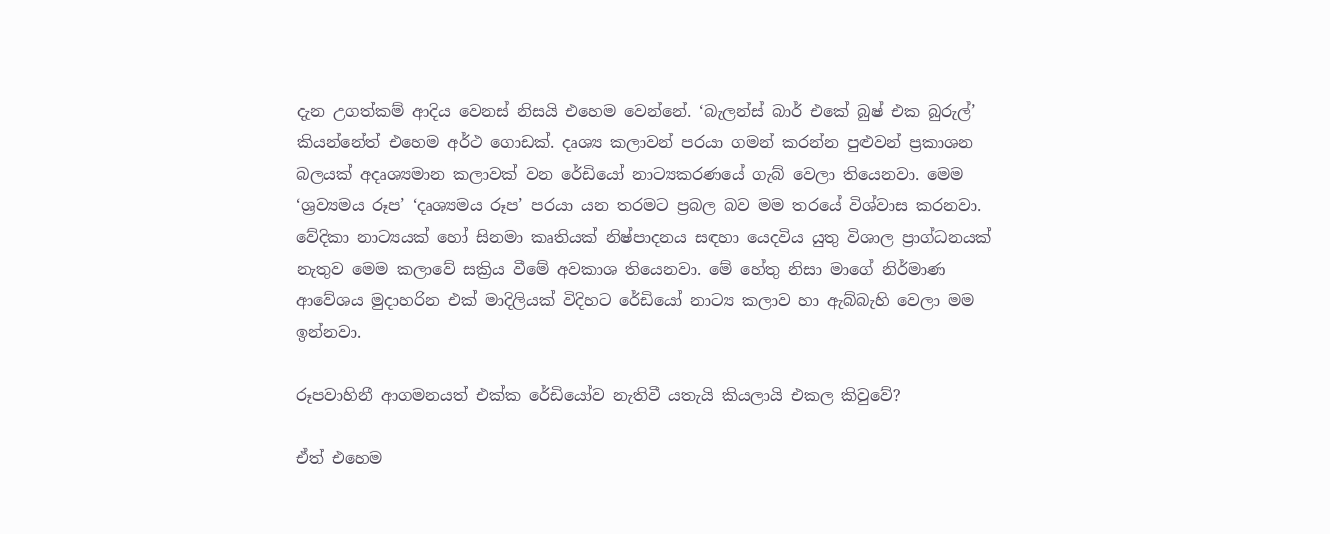දැන උගත්කම් ආදිය වෙනස් නිසයි එහෙම වෙන්නේ. ‘බැලන්ස් බාර් එකේ බුෂ් එක බුරුල්’ කියන්නේත් එහෙම අර්ථ ගොඩක්. දෘශ්‍ය කලාවන් පරයා ගමන් කරන්න පුළුවන් ප්‍රකාශන බලයක් අදෘශ්‍යමාන කලාවක් වන රේඩියෝ නාට්‍යකරණයේ ගැබ් වෙලා තියෙනවා. මෙම ‘ශ්‍රව්‍යමය රූප’ ‘දෘශ්‍යමය රූප’ පරයා යන තරමට ප්‍රබල බව මම තරයේ විශ්වාස කරනවා. වේදිකා නාට්‍යයක් හෝ සිනමා කෘතියක් නිෂ්පාදනය සඳහා යෙදවිය යුතු විශාල ප්‍රාග්ධනයක් නැතුව මෙම කලාවේ සක්‍රිය වීමේ අවකාශ තියෙනවා. මේ හේතු නිසා මාගේ නිර්මාණ ආවේශය මුදාහරින එක් මාදිලියක් විදිහට රේඩියෝ නාට්‍ය කලාව හා ඇබ්බැහි වෙලා මම ඉන්නවා.

රූපවාහිනී ආගමනයත් එක්ක රේඩියෝව නැතිවී යතැයි කියලායි එකල කිවුවේ?

ඒත් එහෙම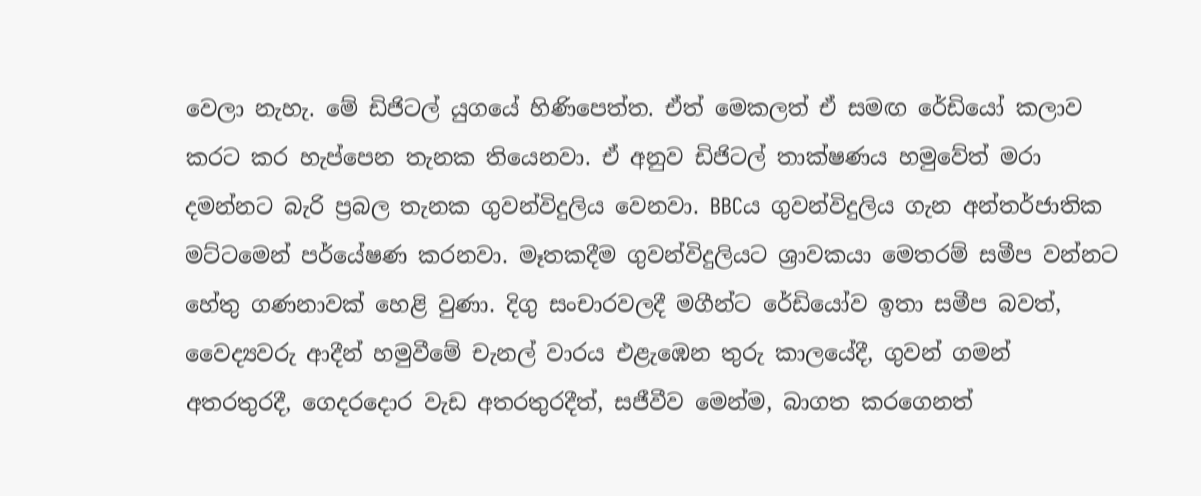වෙලා නැහැ. මේ ඩිජිටල් යුගයේ හිණිපෙත්ත. ඒත් මෙකලත් ඒ සමඟ රේඩියෝ කලාව කරට කර හැප්පෙන තැනක තියෙනවා. ඒ අනුව ඩිජිටල් තාක්ෂණය හමුවේත් මරා දමන්නට බැරි ප්‍රබල තැනක ගුවන්විදුලිය වෙනවා. BBCය ගුවන්විදුලිය ගැන අන්තර්ජාතික මට්ටමෙන් පර්යේෂණ කරනවා. මෑතකදීම ගුවන්විදුලියට ශ්‍රාවකයා මෙතරම් සමීප වන්නට හේතු ගණනාවක් හෙළි වුණා. දිගු සංචාරවලදී මගීන්ට රේඩියෝව ඉතා සමීප බවත්, වෛද්‍යවරු ආදීන් හමුවීමේ චැනල් වාරය එළැඹෙන තුරු කාලයේදී, ගුවන් ගමන් අතරතුරදී, ගෙදරදොර වැඩ අතරතුරදීත්, සජීවීව මෙන්ම, බාගත කරගෙනත්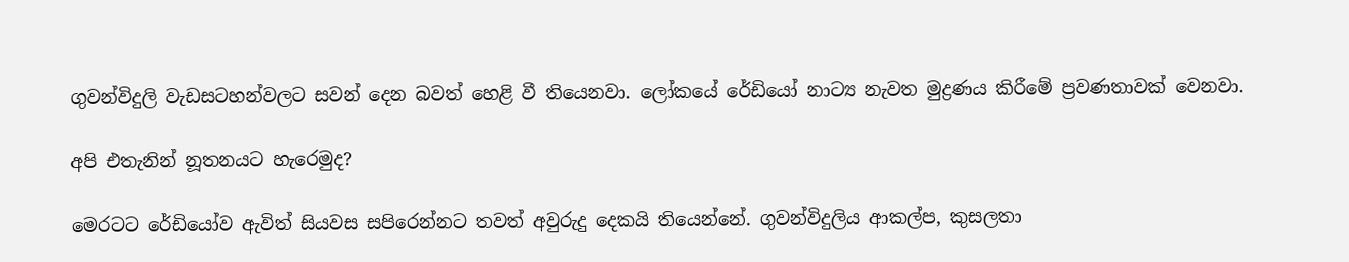ගුවන්විදුලි වැඩසටහන්වලට සවන් දෙන බවත් හෙළි වී තියෙනවා. ලෝකයේ රේඩියෝ නාට්‍ය නැවත මුද්‍රණය කිරීමේ ප්‍රවණතාවක් වෙනවා.

අපි එතැනින් නූතනයට හැරෙමුද?

මෙරටට රේඩියෝව ඇවිත් සියවස සපිරෙන්නට තවත් අවුරුදු දෙකයි තියෙන්නේ. ගුවන්විදුලිය ආකල්ප, කුසලතා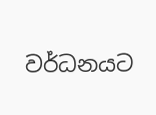වර්ධනයට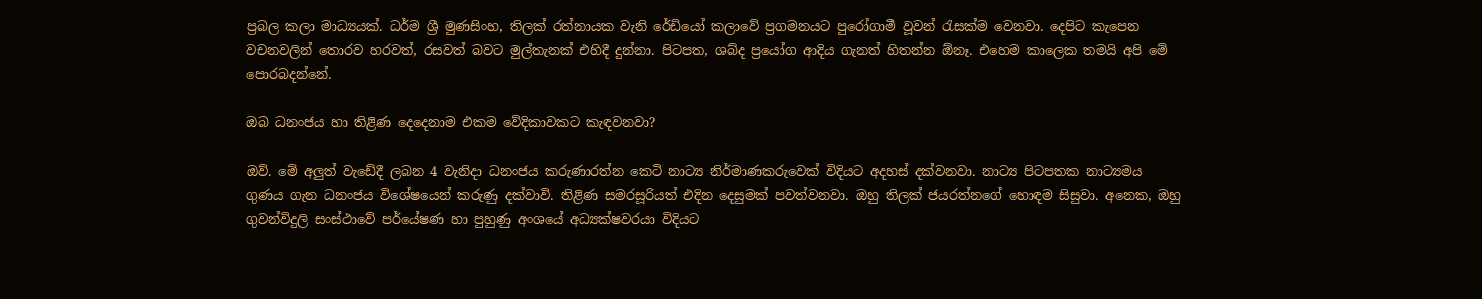ප්‍රබල කලා මාධ්‍යයක්. ධර්ම ශ්‍රී මුණසිංහ, තිලක් රත්නායක වැනි රේඩියෝ කලාවේ ප්‍රගමනයට පුරෝගාමී වූවන් රැසක්ම වෙනවා. දෙපිට කැපෙන වචනවලින් තොරව හරවත්, රසවත් බවට මුල්තැනක් එහිදී දුන්නා. පිටපත, ශබ්ද ප්‍රයෝග ආදිය ගැනත් හිතන්න ඕනෑ. එහෙම කාලෙක තමයි අපි මේ පොරබදන්නේ.

ඔබ ධනංජය හා තිළිණ දෙදෙනාම එකම වේදිකාවකට කැඳවනවා?

ඔව්. මේ අලුත් වැඩේදී ලබන 4 වැනිදා ධනංජය කරුණාරත්න කෙටි නාට්‍ය නිර්මාණකරුවෙක් විදියට අදහස් දක්වනවා. නාට්‍ය පිටපතක නාට්‍යමය ගුණය ගැන ධනංජය විශේෂයෙන් කරුණු දක්වාවි. තිළිණ සමරසූරියත් එදින දෙසුමක් පවත්වනවා. ඔහු තිලක් ජයරත්නගේ හොඳම සිසුවා. අනෙක, ඔහු ගුවන්විදුලි සංස්ථාවේ පර්යේෂණ හා පුහුණු අංශයේ අධ්‍යක්ෂවරයා විදියට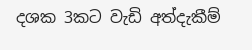දශක 3කට වැඩි අත්දැකීම්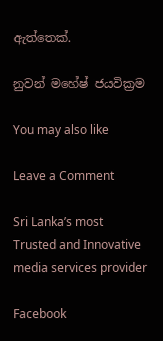ඇත්තෙක්.

නුවන් මහේෂ් ජයවික්‍රම

You may also like

Leave a Comment

Sri Lanka’s most Trusted and Innovative media services provider

Facebook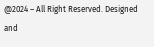@2024 – All Right Reserved. Designed and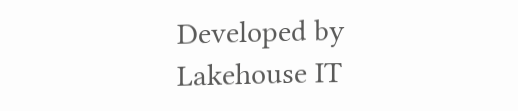Developed by Lakehouse IT